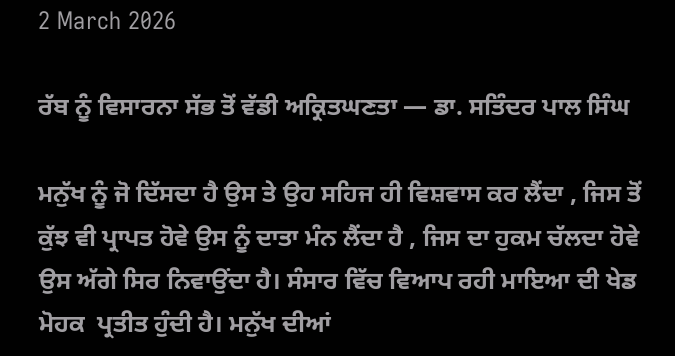2 March 2026

ਰੱਬ ਨੂੰ ਵਿਸਾਰਨਾ ਸੱਭ ਤੋਂ ਵੱਡੀ ਅਕ੍ਰਿਤਘਣਤਾ — ਡਾ. ਸਤਿੰਦਰ ਪਾਲ ਸਿੰਘ

ਮਨੁੱਖ ਨੂੰ ਜੋ ਦਿੱਸਦਾ ਹੈ ਉਸ ਤੇ ਉਹ ਸਹਿਜ ਹੀ ਵਿਸ਼ਵਾਸ ਕਰ ਲੈਂਦਾ , ਜਿਸ ਤੋਂ ਕੁੱਝ ਵੀ ਪ੍ਰਾਪਤ ਹੋਵੇ ਉਸ ਨੂੰ ਦਾਤਾ ਮੰਨ ਲੈਂਦਾ ਹੈ , ਜਿਸ ਦਾ ਹੁਕਮ ਚੱਲਦਾ ਹੋਵੇ ਉਸ ਅੱਗੇ ਸਿਰ ਨਿਵਾਉਂਦਾ ਹੈ। ਸੰਸਾਰ ਵਿੱਚ ਵਿਆਪ ਰਹੀ ਮਾਇਆ ਦੀ ਖੇਡ ਮੋਹਕ  ਪ੍ਰਤੀਤ ਹੁੰਦੀ ਹੈ। ਮਨੁੱਖ ਦੀਆਂ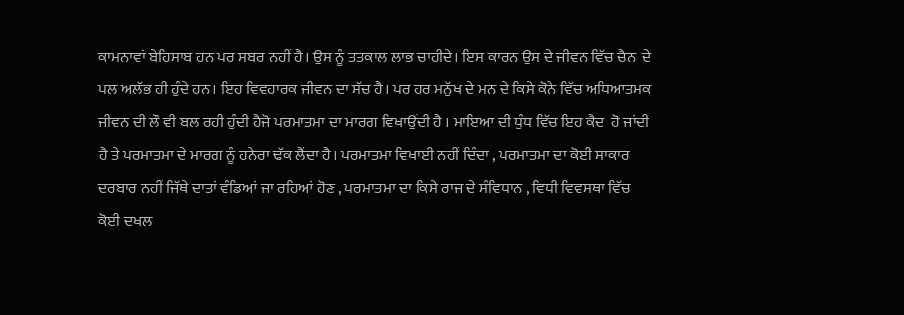ਕਾਮਨਾਵਾਂ ਬੇਹਿਸਾਬ ਹਨ ਪਰ ਸਬਰ ਨਹੀਂ ਹੈ। ਉਸ ਨੂੰ ਤਤਕਾਲ ਲਾਭ ਚਾਹੀਦੇ। ਇਸ ਕਾਰਨ ਉਸ ਦੇ ਜੀਵਨ ਵਿੱਚ ਚੈਨ  ਦੇ ਪਲ ਅਲੱਭ ਹੀ ਹੁੰਦੇ ਹਨ। ਇਹ ਵਿਵਹਾਰਕ ਜੀਵਨ ਦਾ ਸੱਚ ਹੈ। ਪਰ ਹਰ ਮਨੁੱਖ ਦੇ ਮਨ ਦੇ ਕਿਸੇ ਕੋਨੇ ਵਿੱਚ ਅਧਿਆਤਮਕ ਜੀਵਨ ਦੀ ਲੌ ਵੀ ਬਲ ਰਹੀ ਹੁੰਦੀ ਹੈਜੋ ਪਰਮਾਤਮਾ ਦਾ ਮਾਰਗ ਵਿਖਾਉਂਦੀ ਹੈ । ਮਾਇਆ ਦੀ ਧੁੰਧ ਵਿੱਚ ਇਹ ਕੈਦ  ਹੋ ਜਾਂਦੀ ਹੈ ਤੇ ਪਰਮਾਤਮਾ ਦੇ ਮਾਰਗ ਨੂੰ ਹਨੇਰਾ ਢੱਕ ਲੈਂਦਾ ਹੈ। ਪਰਮਾਤਮਾ ਵਿਖਾਈ ਨਹੀਂ ਦਿੰਦਾ , ਪਰਮਾਤਮਾ ਦਾ ਕੋਈ ਸਾਕਾਰ ਦਰਬਾਰ ਨਹੀਂ ਜਿੱਥੇ ਦਾਤਾਂ ਵੰਡਿਆਂ ਜਾ ਰਹਿਆਂ ਹੋਣ , ਪਰਮਾਤਮਾ ਦਾ ਕਿਸੇ ਰਾਜ ਦੇ ਸੰਵਿਧਾਨ , ਵਿਧੀ ਵਿਵਸਥਾ ਵਿੱਚ ਕੋਈ ਦਖਲ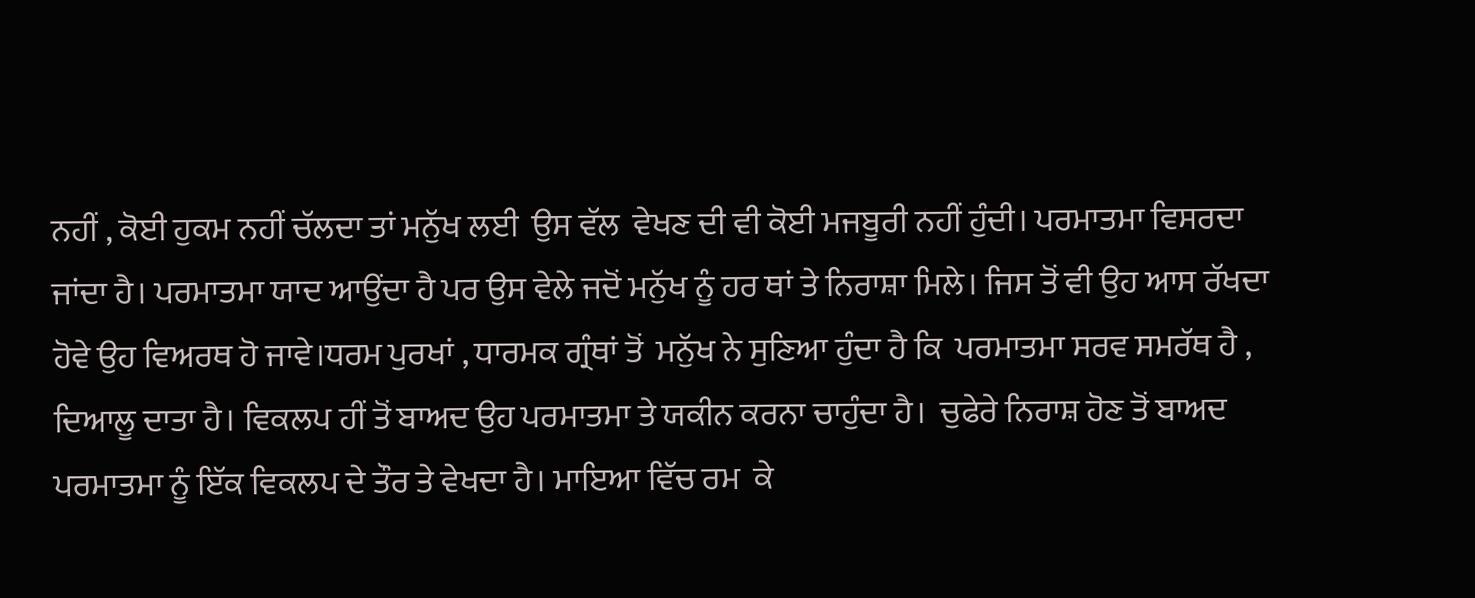ਨਹੀਂ , ਕੋਈ ਹੁਕਮ ਨਹੀਂ ਚੱਲਦਾ ਤਾਂ ਮਨੁੱਖ ਲਈ  ਉਸ ਵੱਲ  ਵੇਖਣ ਦੀ ਵੀ ਕੋਈ ਮਜਬੂਰੀ ਨਹੀਂ ਹੁੰਦੀ। ਪਰਮਾਤਮਾ ਵਿਸਰਦਾ ਜਾਂਦਾ ਹੈ। ਪਰਮਾਤਮਾ ਯਾਦ ਆਉਂਦਾ ਹੈ ਪਰ ਉਸ ਵੇਲੇ ਜਦੋਂ ਮਨੁੱਖ ਨੂੰ ਹਰ ਥਾਂ ਤੇ ਨਿਰਾਸ਼ਾ ਮਿਲੇ। ਜਿਸ ਤੋਂ ਵੀ ਉਹ ਆਸ ਰੱਖਦਾ ਹੋਵੇ ਉਹ ਵਿਅਰਥ ਹੋ ਜਾਵੇ।ਧਰਮ ਪੁਰਖਾਂ , ਧਾਰਮਕ ਗ੍ਰੰਥਾਂ ਤੋਂ  ਮਨੁੱਖ ਨੇ ਸੁਣਿਆ ਹੁੰਦਾ ਹੈ ਕਿ  ਪਰਮਾਤਮਾ ਸਰਵ ਸਮਰੱਥ ਹੈ , ਦਿਆਲੂ ਦਾਤਾ ਹੈ। ਵਿਕਲਪ ਹੀਂ ਤੋਂ ਬਾਅਦ ਉਹ ਪਰਮਾਤਮਾ ਤੇ ਯਕੀਨ ਕਰਨਾ ਚਾਹੁੰਦਾ ਹੈ।  ਚੁਫੇਰੇ ਨਿਰਾਸ਼ ਹੋਣ ਤੋਂ ਬਾਅਦ ਪਰਮਾਤਮਾ ਨੂੰ ਇੱਕ ਵਿਕਲਪ ਦੇ ਤੌਰ ਤੇ ਵੇਖਦਾ ਹੈ। ਮਾਇਆ ਵਿੱਚ ਰਮ  ਕੇ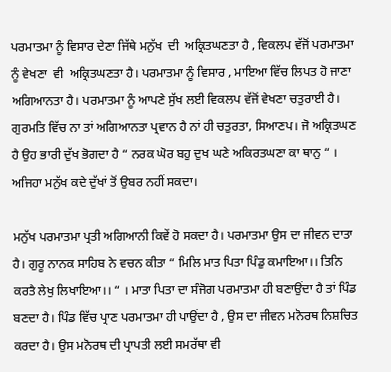ਪਰਮਾਤਮਾ ਨੂੰ ਵਿਸਾਰ ਦੇਣਾ ਜਿੱਥੇ ਮਨੁੱਖ  ਦੀ  ਅਕ੍ਰਿਤਘਣਤਾ ਹੈ , ਵਿਕਲਪ ਵੱਜੋਂ ਪਰਮਾਤਮਾ ਨੂੰ ਵੇਖਣਾ  ਵੀ  ਅਕ੍ਰਿਤਘਣਤਾ ਹੈ। ਪਰਮਾਤਮਾ ਨੂੰ ਵਿਸਾਰ , ਮਾਇਆ ਵਿੱਚ ਲਿਪਤ ਹੋ ਜਾਣਾ ਅਗਿਆਨਤਾ ਹੈ। ਪਰਮਾਤਮਾ ਨੂੰ ਆਪਣੇ ਸੁੱਖ ਲਈ ਵਿਕਲਪ ਵੱਜੋਂ ਵੇਖਣਾ ਚਤੁਰਾਈ ਹੈ। ਗੁਰਮਤਿ ਵਿੱਚ ਨਾ ਤਾਂ ਅਗਿਆਨਤਾ ਪ੍ਰਵਾਨ ਹੈ ਨਾਂ ਹੀ ਚਤੁਰਤਾ, ਸਿਆਣਪ। ਜੋ ਅਕ੍ਰਿਤਘਣ ਹੈ ਉਹ ਭਾਰੀ ਦੁੱਖ ਭੋਗਦਾ ਹੈ “ ਨਰਕ ਘੋਰ ਬਹੁ ਦੁਖ ਘਣੇ ਅਕਿਰਤਘਣਾ ਕਾ ਥਾਨੁ “ । ਅਜਿਹਾ ਮਨੁੱਖ ਕਦੇ ਦੁੱਖਾਂ ਤੋਂ ਉਬਰ ਨਹੀਂ ਸਕਦਾ।

ਮਨੁੱਖ ਪਰਮਾਤਮਾ ਪ੍ਰਤੀ ਅਗਿਆਨੀ ਕਿਵੇਂ ਹੋ ਸਕਦਾ ਹੈ। ਪਰਮਾਤਮਾ ਉਸ ਦਾ ਜੀਵਨ ਦਾਤਾ ਹੈ। ਗੁਰੂ ਨਾਨਕ ਸਾਹਿਬ ਨੇ ਵਚਨ ਕੀਤਾ “ ਮਿਲਿ ਮਾਤ ਪਿਤਾ ਪਿੰਡੁ ਕਮਾਇਆ।। ਤਿਨਿ ਕਰਤੈ ਲੇਖੁ ਲਿਖਾਇਆ।। “ । ਮਾਤਾ ਪਿਤਾ ਦਾ ਸੰਜੋਗ ਪਰਮਾਤਮਾ ਹੀ ਬਣਾਉਂਦਾ ਹੈ ਤਾਂ ਪਿੰਡ ਬਣਦਾ ਹੈ। ਪਿੰਡ ਵਿੱਚ ਪ੍ਰਾਣ ਪਰਮਾਤਮਾ ਹੀ ਪਾਉਂਦਾ ਹੈ , ਉਸ ਦਾ ਜੀਵਨ ਮਨੋਰਥ ਨਿਸ਼ਚਿਤ ਕਰਦਾ ਹੈ। ਉਸ ਮਨੋਰਥ ਦੀ ਪ੍ਰਾਪਤੀ ਲਈ ਸਮਰੱਥਾ ਵੀ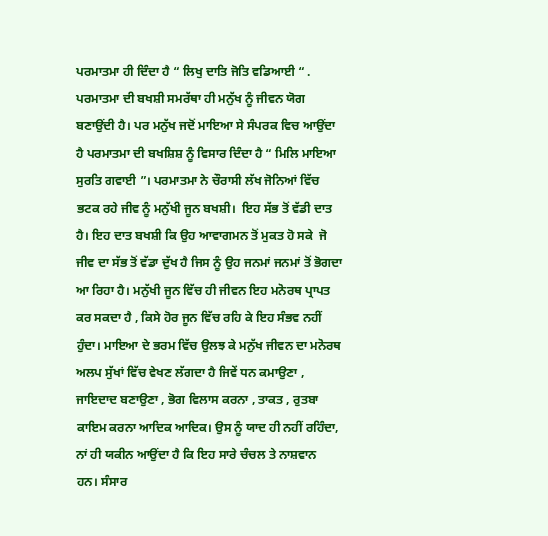ਪਰਮਾਤਮਾ ਹੀ ਦਿੰਦਾ ਹੈ “ ਲਿਖੁ ਦਾਤਿ ਜੋਤਿ ਵਡਿਆਈ “ . ਪਰਮਾਤਮਾ ਦੀ ਬਖਸ਼ੀ ਸਮਰੱਥਾ ਹੀ ਮਨੁੱਖ ਨੂੰ ਜੀਵਨ ਯੋਗ ਬਣਾਉਂਦੀ ਹੈ। ਪਰ ਮਨੁੱਖ ਜਦੋਂ ਮਾਇਆ ਸੇ ਸੰਪਰਕ ਵਿਚ ਆਉਂਦਾ ਹੈ ਪਰਮਾਤਮਾ ਦੀ ਬਖਸ਼ਿਸ਼ ਨੂੰ ਵਿਸਾਰ ਦਿੰਦਾ ਹੈ “ ਮਿਲਿ ਮਾਇਆ ਸੁਰਤਿ ਗਵਾਈ ”। ਪਰਮਾਤਮਾ ਨੇ ਚੌਰਾਸੀ ਲੱਖ ਜੋਨਿਆਂ ਵਿੱਚ ਭਟਕ ਰਹੇ ਜੀਵ ਨੂੰ ਮਨੁੱਖੀ ਜੂਨ ਬਖਸ਼ੀ।  ਇਹ ਸੱਭ ਤੋਂ ਵੱਡੀ ਦਾਤ ਹੈ। ਇਹ ਦਾਤ ਬਖਸ਼ੀ ਕਿ ਉਹ ਆਵਾਗਮਨ ਤੋਂ ਮੁਕਤ ਹੋ ਸਕੇ  ਜੋ ਜੀਵ ਦਾ ਸੱਭ ਤੋਂ ਵੱਡਾ ਦੁੱਖ ਹੈ ਜਿਸ ਨੂੰ ਉਹ ਜਨਮਾਂ ਜਨਮਾਂ ਤੋਂ ਭੋਗਦਾ ਆ ਰਿਹਾ ਹੈ। ਮਨੁੱਖੀ ਜੂਨ ਵਿੱਚ ਹੀ ਜੀਵਨ ਇਹ ਮਨੋਰਥ ਪ੍ਰਾਪਤ ਕਰ ਸਕਦਾ ਹੈ , ਕਿਸੇ ਹੋਰ ਜੂਨ ਵਿੱਚ ਰਹਿ ਕੇ ਇਹ ਸੰਭਵ ਨਹੀਂ ਹੁੰਦਾ। ਮਾਇਆ ਦੇ ਭਰਮ ਵਿੱਚ ਉਲਝ ਕੇ ਮਨੁੱਖ ਜੀਵਨ ਦਾ ਮਨੋਰਥ ਅਲਪ ਸੁੱਖਾਂ ਵਿੱਚ ਵੇਖਣ ਲੱਗਦਾ ਹੈ ਜਿਵੇਂ ਧਨ ਕਮਾਉਣਾ , ਜਾਇਦਾਦ ਬਣਾਉਣਾ , ਭੋਗ ਵਿਲਾਸ ਕਰਨਾ , ਤਾਕਤ , ਰੁਤਬਾ ਕਾਇਮ ਕਰਨਾ ਆਦਿਕ ਆਦਿਕ। ਉਸ ਨੂੰ ਯਾਦ ਹੀ ਨਹੀਂ ਰਹਿੰਦਾ, ਨਾਂ ਹੀ ਯਕੀਨ ਆਉਂਦਾ ਹੈ ਕਿ ਇਹ ਸਾਰੇ ਚੰਚਲ ਤੇ ਨਾਸ਼ਵਾਨ  ਹਨ। ਸੰਸਾਰ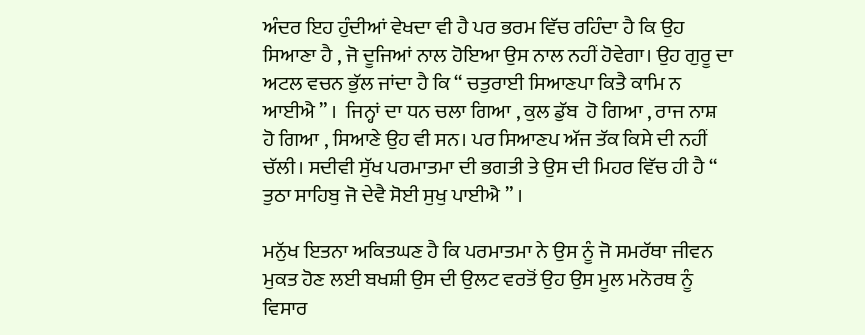ਅੰਦਰ ਇਹ ਹੁੰਦੀਆਂ ਵੇਖਦਾ ਵੀ ਹੈ ਪਰ ਭਰਮ ਵਿੱਚ ਰਹਿੰਦਾ ਹੈ ਕਿ ਉਹ ਸਿਆਣਾ ਹੈ , ਜੋ ਦੂਜਿਆਂ ਨਾਲ ਹੋਇਆ ਉਸ ਨਾਲ ਨਹੀਂ ਹੋਵੇਗਾ। ਉਹ ਗੁਰੂ ਦਾ ਅਟਲ ਵਚਨ ਭੁੱਲ ਜਾਂਦਾ ਹੈ ਕਿ “ ਚਤੁਰਾਈ ਸਿਆਣਪਾ ਕਿਤੈ ਕਾਮਿ ਨ ਆਈਐ ” ।  ਜਿਨ੍ਹਾਂ ਦਾ ਧਨ ਚਲਾ ਗਿਆ , ਕੁਲ ਡੁੱਬ  ਹੋ ਗਿਆ , ਰਾਜ ਨਾਸ਼ ਹੋ ਗਿਆ , ਸਿਆਣੇ ਉਹ ਵੀ ਸਨ। ਪਰ ਸਿਆਣਪ ਅੱਜ ਤੱਕ ਕਿਸੇ ਦੀ ਨਹੀਂ ਚੱਲੀ। ਸਦੀਵੀ ਸੁੱਖ ਪਰਮਾਤਮਾ ਦੀ ਭਗਤੀ ਤੇ ਉਸ ਦੀ ਮਿਹਰ ਵਿੱਚ ਹੀ ਹੈ “ ਤੁਠਾ ਸਾਹਿਬੁ ਜੋ ਦੇਵੈ ਸੋਈ ਸੁਖੁ ਪਾਈਐ ” ।

ਮਨੁੱਖ ਇਤਨਾ ਅਕਿਤਘਣ ਹੈ ਕਿ ਪਰਮਾਤਮਾ ਨੇ ਉਸ ਨੂੰ ਜੋ ਸਮਰੱਥਾ ਜੀਵਨ ਮੁਕਤ ਹੋਣ ਲਈ ਬਖਸ਼ੀ ਉਸ ਦੀ ਉਲਟ ਵਰਤੋਂ ਉਹ ਉਸ ਮੂਲ ਮਨੋਰਥ ਨੂੰ ਵਿਸਾਰ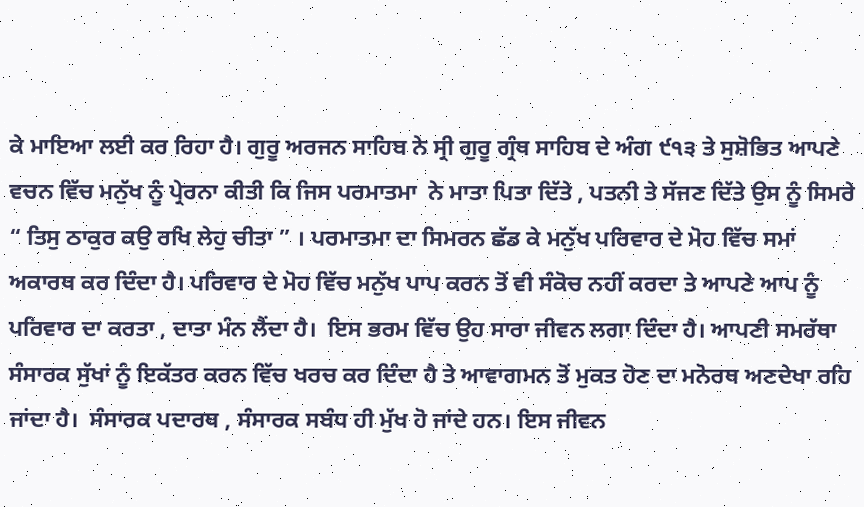ਕੇ ਮਾਇਆ ਲਈ ਕਰ ਰਿਹਾ ਹੈ। ਗੁਰੂ ਅਰਜਨ ਸਾਹਿਬ ਨੇ ਸ੍ਰੀ ਗੁਰੂ ਗ੍ਰੰਥ ਸਾਹਿਬ ਦੇ ਅੰਗ ੯੧੩ ਤੇ ਸੁਸ਼ੋਭਿਤ ਆਪਣੇ ਵਚਨ ਵਿੱਚ ਮਨੁੱਖ ਨੂੰ ਪ੍ਰੇਰਨਾ ਕੀਤੀ ਕਿ ਜਿਸ ਪਰਮਾਤਮਾ  ਨੇ ਮਾਤਾ ਪਿਤਾ ਦਿੱਤੇ , ਪਤਨੀ ਤੇ ਸੱਜਣ ਦਿੱਤੇ ਉਸ ਨੂੰ ਸਿਮਰੇ “ ਤਿਸੁ ਠਾਕੁਰ ਕਉ ਰਖਿ ਲੇਹੁ ਚੀਤਾ ” । ਪਰਮਾਤਮਾ ਦਾ ਸਿਮਰਨ ਛੱਡ ਕੇ ਮਨੁੱਖ ਪਰਿਵਾਰ ਦੇ ਮੋਹ ਵਿੱਚ ਸਮਾਂ ਅਕਾਰਥ ਕਰ ਦਿੰਦਾ ਹੈ। ਪਰਿਵਾਰ ਦੇ ਮੋਹ ਵਿੱਚ ਮਨੁੱਖ ਪਾਪ ਕਰਨ ਤੋਂ ਵੀ ਸੰਕੋਚ ਨਹੀਂ ਕਰਦਾ ਤੇ ਆਪਣੇ ਆਪ ਨੂੰ ਪਰਿਵਾਰ ਦਾ ਕਰਤਾ , ਦਾਤਾ ਮੰਨ ਲੈਂਦਾ ਹੈ।  ਇਸ ਭਰਮ ਵਿੱਚ ਉਹ ਸਾਰਾ ਜੀਵਨ ਲਗਾ ਦਿੰਦਾ ਹੈ। ਆਪਣੀ ਸਮਰੱਥਾ ਸੰਸਾਰਕ ਸੁੱਖਾਂ ਨੂੰ ਇਕੱਤਰ ਕਰਨ ਵਿੱਚ ਖਰਚ ਕਰ ਦਿੰਦਾ ਹੈ ਤੇ ਆਵਾਗਮਨ ਤੋਂ ਮੁਕਤ ਹੋਣ ਦਾ ਮਨੋਰਥ ਅਣਦੇਖਾ ਰਹਿ ਜਾਂਦਾ ਹੈ।  ਸੰਸਾਰਕ ਪਦਾਰਥ , ਸੰਸਾਰਕ ਸਬੰਧ ਹੀ ਮੁੱਖ ਹੋ ਜਾਂਦੇ ਹਨ। ਇਸ ਜੀਵਨ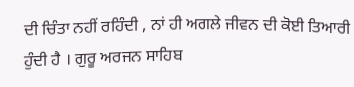ਦੀ ਚਿੰਤਾ ਨਹੀਂ ਰਹਿੰਦੀ , ਨਾਂ ਹੀ ਅਗਲੇ ਜੀਵਨ ਦੀ ਕੋਈ ਤਿਆਰੀ ਹੁੰਦੀ ਹੈ । ਗੁਰੂ ਅਰਜਨ ਸਾਹਿਬ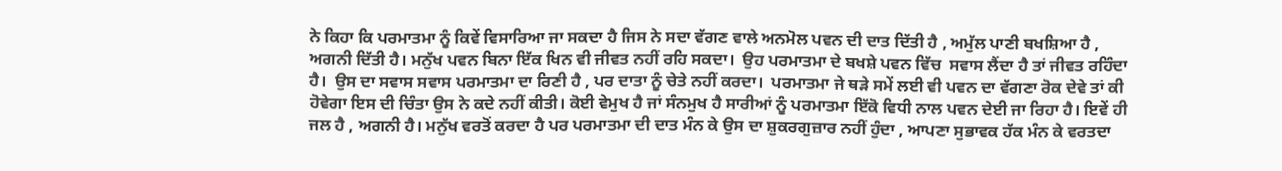ਨੇ ਕਿਹਾ ਕਿ ਪਰਮਾਤਮਾ ਨੂੰ ਕਿਵੇਂ ਵਿਸਾਰਿਆ ਜਾ ਸਕਦਾ ਹੈ ਜਿਸ ਨੇ ਸਦਾ ਵੱਗਣ ਵਾਲੇ ਅਨਮੋਲ ਪਵਨ ਦੀ ਦਾਤ ਦਿੱਤੀ ਹੈ , ਅਮੁੱਲ ਪਾਣੀ ਬਖਸ਼ਿਆ ਹੈ , ਅਗਨੀ ਦਿੱਤੀ ਹੈ। ਮਨੁੱਖ ਪਵਨ ਬਿਨਾ ਇੱਕ ਖਿਨ ਵੀ ਜੀਵਤ ਨਹੀਂ ਰਹਿ ਸਕਦਾ।  ਉਹ ਪਰਮਾਤਮਾ ਦੇ ਬਖਸ਼ੇ ਪਵਨ ਵਿੱਚ  ਸਵਾਸ ਲੈਂਦਾ ਹੈ ਤਾਂ ਜੀਵਤ ਰਹਿੰਦਾ ਹੈ।  ਉਸ ਦਾ ਸਵਾਸ ਸਵਾਸ ਪਰਮਾਤਮਾ ਦਾ ਰਿਣੀ ਹੈ , ਪਰ ਦਾਤਾ ਨੂੰ ਚੇਤੇ ਨਹੀਂ ਕਰਦਾ।  ਪਰਮਾਤਮਾ ਜੇ ਥੜੇ ਸਮੇਂ ਲਈ ਵੀ ਪਵਨ ਦਾ ਵੱਗਣਾ ਰੋਕ ਦੇਵੇ ਤਾਂ ਕੀ ਹੋਵੇਗਾ ਇਸ ਦੀ ਚਿੰਤਾ ਉਸ ਨੇ ਕਦੇ ਨਹੀਂ ਕੀਤੀ। ਕੋਈ ਵੇਮੁਖ ਹੈ ਜਾਂ ਸੰਨਮੁਖ ਹੈ ਸਾਰੀਆਂ ਨੂੰ ਪਰਮਾਤਮਾ ਇੱਕੋ ਵਿਧੀ ਨਾਲ ਪਵਨ ਦੇਈ ਜਾ ਰਿਹਾ ਹੈ। ਇਵੇਂ ਹੀ ਜਲ ਹੈ , ਅਗਨੀ ਹੈ। ਮਨੁੱਖ ਵਰਤੋਂ ਕਰਦਾ ਹੈ ਪਰ ਪਰਮਾਤਮਾ ਦੀ ਦਾਤ ਮੰਨ ਕੇ ਉਸ ਦਾ ਸ਼ੁਕਰਗੁਜ਼ਾਰ ਨਹੀਂ ਹੁੰਦਾ , ਆਪਣਾ ਸੁਭਾਵਕ ਹੱਕ ਮੰਨ ਕੇ ਵਰਤਦਾ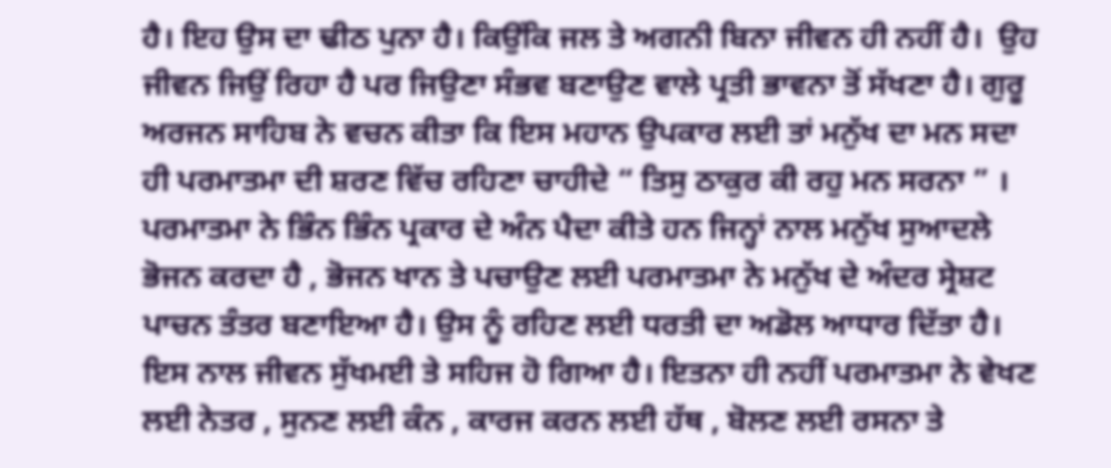ਹੈ। ਇਹ ਉਸ ਦਾ ਢੀਠ ਪੁਨਾ ਹੈ। ਕਿਉਂਕਿ ਜਲ ਤੇ ਅਗਨੀ ਬਿਨਾ ਜੀਵਨ ਹੀ ਨਹੀਂ ਹੈ।  ਉਹ ਜੀਵਨ ਜਿਉਂ ਰਿਹਾ ਹੈ ਪਰ ਜਿਉਣਾ ਸੰਭਵ ਬਣਾਉਣ ਵਾਲੇ ਪ੍ਰਤੀ ਭਾਵਨਾ ਤੋਂ ਸੱਖਣਾ ਹੈ। ਗੁਰੂ ਅਰਜਨ ਸਾਹਿਬ ਨੇ ਵਚਨ ਕੀਤਾ ਕਿ ਇਸ ਮਹਾਨ ਉਪਕਾਰ ਲਈ ਤਾਂ ਮਨੁੱਖ ਦਾ ਮਨ ਸਦਾ ਹੀ ਪਰਮਾਤਮਾ ਦੀ ਸ਼ਰਣ ਵਿੱਚ ਰਹਿਣਾ ਚਾਹੀਦੇ “ ਤਿਸੁ ਠਾਕੁਰ ਕੀ ਰਹੁ ਮਨ ਸਰਨਾ ” । ਪਰਮਾਤਮਾ ਨੇ ਭਿੰਨ ਭਿੰਨ ਪ੍ਰਕਾਰ ਦੇ ਅੰਨ ਪੈਦਾ ਕੀਤੇ ਹਨ ਜਿਨ੍ਹਾਂ ਨਾਲ ਮਨੁੱਖ ਸੁਆਦਲੇ ਭੋਜਨ ਕਰਦਾ ਹੈ , ਭੋਜਨ ਖਾਨ ਤੇ ਪਚਾਉਣ ਲਈ ਪਰਮਾਤਮਾ ਨੇ ਮਨੁੱਖ ਦੇ ਅੰਦਰ ਸ੍ਰੇਸ਼ਟ ਪਾਚਨ ਤੰਤਰ ਬਣਾਇਆ ਹੈ। ਉਸ ਨੂੰ ਰਹਿਣ ਲਈ ਧਰਤੀ ਦਾ ਅਡੋਲ ਆਧਾਰ ਦਿੱਤਾ ਹੈ। ਇਸ ਨਾਲ ਜੀਵਨ ਸੁੱਖਮਈ ਤੇ ਸਹਿਜ ਹੋ ਗਿਆ ਹੈ। ਇਤਨਾ ਹੀ ਨਹੀਂ ਪਰਮਾਤਮਾ ਨੇ ਵੇਖਣ ਲਈ ਨੇਤਰ , ਸੁਨਣ ਲਈ ਕੰਨ , ਕਾਰਜ ਕਰਨ ਲਈ ਹੱਥ , ਬੋਲਣ ਲਈ ਰਸਨਾ ਤੇ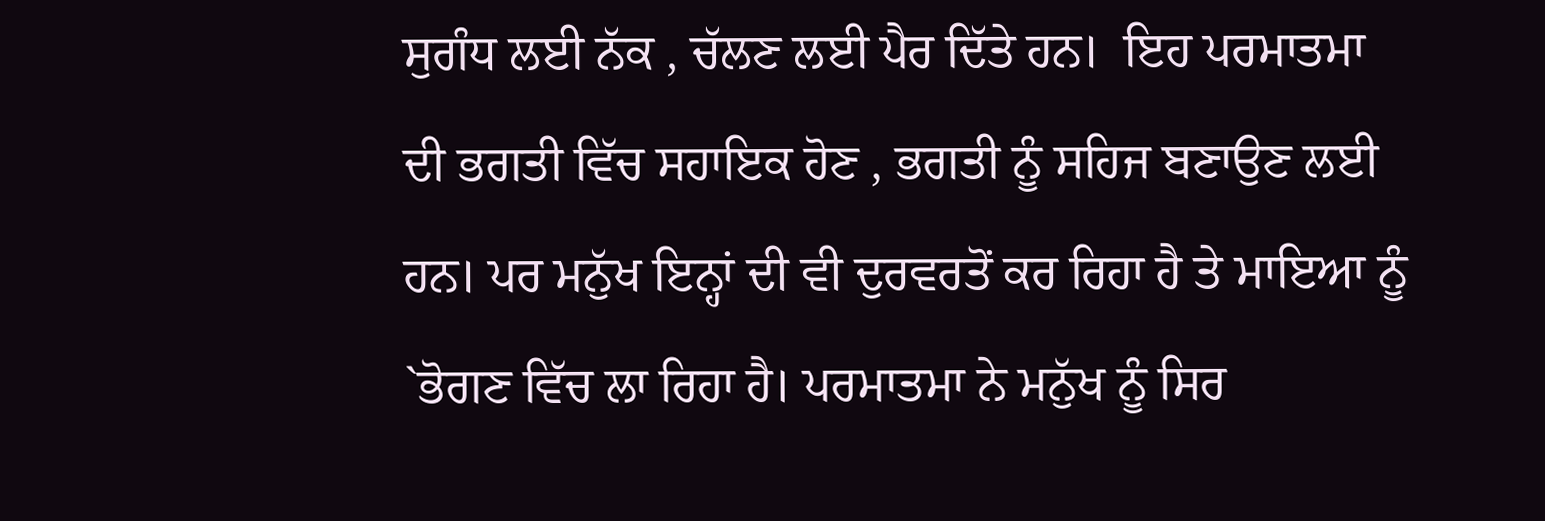ਸੁਗੰਧ ਲਈ ਨੱਕ , ਚੱਲਣ ਲਈ ਪੈਰ ਦਿੱਤੇ ਹਨ।  ਇਹ ਪਰਮਾਤਮਾ ਦੀ ਭਗਤੀ ਵਿੱਚ ਸਹਾਇਕ ਹੋਣ , ਭਗਤੀ ਨੂੰ ਸਹਿਜ ਬਣਾਉਣ ਲਈ ਹਨ। ਪਰ ਮਨੁੱਖ ਇਨ੍ਹਾਂ ਦੀ ਵੀ ਦੁਰਵਰਤੋਂ ਕਰ ਰਿਹਾ ਹੈ ਤੇ ਮਾਇਆ ਨੂੰ `ਭੋਗਣ ਵਿੱਚ ਲਾ ਰਿਹਾ ਹੈ। ਪਰਮਾਤਮਾ ਨੇ ਮਨੁੱਖ ਨੂੰ ਸਿਰ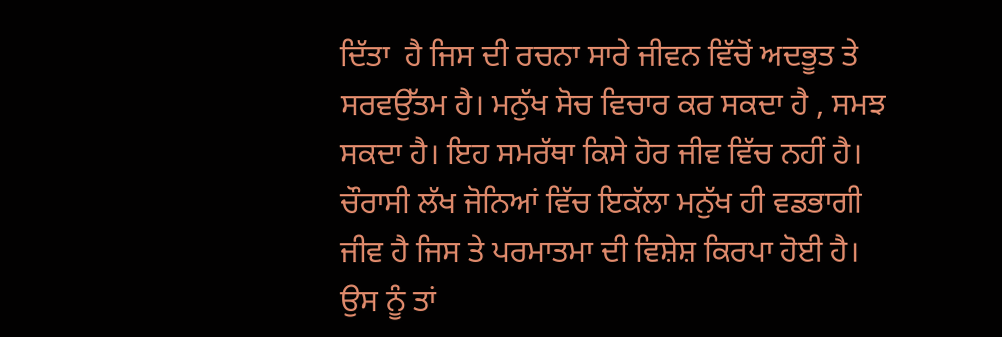ਦਿੱਤਾ  ਹੈ ਜਿਸ ਦੀ ਰਚਨਾ ਸਾਰੇ ਜੀਵਨ ਵਿੱਚੋਂ ਅਦਭੂਤ ਤੇ ਸਰਵਉੱਤਮ ਹੈ। ਮਨੁੱਖ ਸੋਚ ਵਿਚਾਰ ਕਰ ਸਕਦਾ ਹੈ , ਸਮਝ ਸਕਦਾ ਹੈ। ਇਹ ਸਮਰੱਥਾ ਕਿਸੇ ਹੋਰ ਜੀਵ ਵਿੱਚ ਨਹੀਂ ਹੈ। ਚੌਰਾਸੀ ਲੱਖ ਜੋਨਿਆਂ ਵਿੱਚ ਇਕੱਲਾ ਮਨੁੱਖ ਹੀ ਵਡਭਾਗੀ ਜੀਵ ਹੈ ਜਿਸ ਤੇ ਪਰਮਾਤਮਾ ਦੀ ਵਿਸ਼ੇਸ਼ ਕਿਰਪਾ ਹੋਈ ਹੈ। ਉਸ ਨੂੰ ਤਾਂ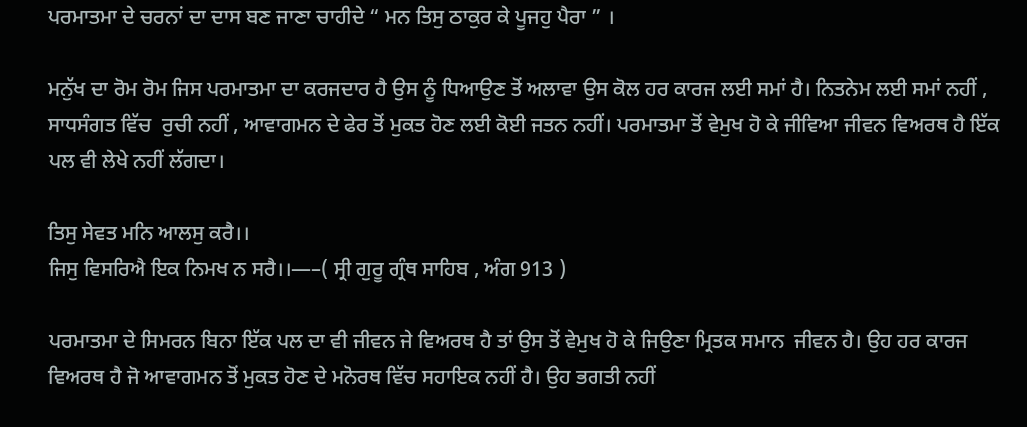ਪਰਮਾਤਮਾ ਦੇ ਚਰਨਾਂ ਦਾ ਦਾਸ ਬਣ ਜਾਣਾ ਚਾਹੀਦੇ “ ਮਨ ਤਿਸੁ ਠਾਕੁਰ ਕੇ ਪੂਜਹੁ ਪੈਰਾ ” ।

ਮਨੁੱਖ ਦਾ ਰੋਮ ਰੋਮ ਜਿਸ ਪਰਮਾਤਮਾ ਦਾ ਕਰਜਦਾਰ ਹੈ ਉਸ ਨੂੰ ਧਿਆਉਣ ਤੋਂ ਅਲਾਵਾ ਉਸ ਕੋਲ ਹਰ ਕਾਰਜ ਲਈ ਸਮਾਂ ਹੈ। ਨਿਤਨੇਮ ਲਈ ਸਮਾਂ ਨਹੀਂ , ਸਾਧਸੰਗਤ ਵਿੱਚ  ਰੁਚੀ ਨਹੀਂ , ਆਵਾਗਮਨ ਦੇ ਫੇਰ ਤੋਂ ਮੁਕਤ ਹੋਣ ਲਈ ਕੋਈ ਜਤਨ ਨਹੀਂ। ਪਰਮਾਤਮਾ ਤੋਂ ਵੇਮੁਖ ਹੋ ਕੇ ਜੀਵਿਆ ਜੀਵਨ ਵਿਅਰਥ ਹੈ ਇੱਕ ਪਲ ਵੀ ਲੇਖੇ ਨਹੀਂ ਲੱਗਦਾ।

ਤਿਸੁ ਸੇਵਤ ਮਨਿ ਆਲਸੁ ਕਰੈ।।
ਜਿਸੁ ਵਿਸਰਿਐ ਇਕ ਨਿਮਖ ਨ ਸਰੈ।।—–( ਸ੍ਰੀ ਗੁਰੂ ਗ੍ਰੰਥ ਸਾਹਿਬ , ਅੰਗ 913 )

ਪਰਮਾਤਮਾ ਦੇ ਸਿਮਰਨ ਬਿਨਾ ਇੱਕ ਪਲ ਦਾ ਵੀ ਜੀਵਨ ਜੇ ਵਿਅਰਥ ਹੈ ਤਾਂ ਉਸ ਤੋਂ ਵੇਮੁਖ ਹੋ ਕੇ ਜਿਉਣਾ ਮ੍ਰਿਤਕ ਸਮਾਨ  ਜੀਵਨ ਹੈ। ਉਹ ਹਰ ਕਾਰਜ ਵਿਅਰਥ ਹੈ ਜੋ ਆਵਾਗਮਨ ਤੋਂ ਮੁਕਤ ਹੋਣ ਦੇ ਮਨੋਰਥ ਵਿੱਚ ਸਹਾਇਕ ਨਹੀਂ ਹੈ। ਉਹ ਭਗਤੀ ਨਹੀਂ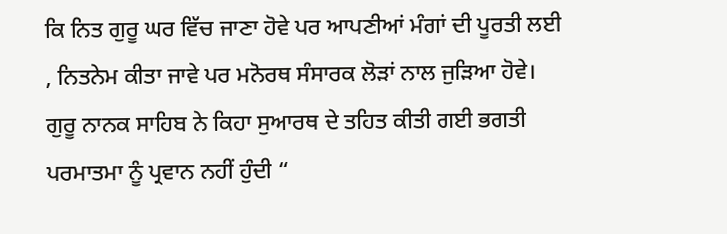ਕਿ ਨਿਤ ਗੁਰੂ ਘਰ ਵਿੱਚ ਜਾਣਾ ਹੋਵੇ ਪਰ ਆਪਣੀਆਂ ਮੰਗਾਂ ਦੀ ਪੂਰਤੀ ਲਈ , ਨਿਤਨੇਮ ਕੀਤਾ ਜਾਵੇ ਪਰ ਮਨੋਰਥ ਸੰਸਾਰਕ ਲੋੜਾਂ ਨਾਲ ਜੁੜਿਆ ਹੋਵੇ। ਗੁਰੂ ਨਾਨਕ ਸਾਹਿਬ ਨੇ ਕਿਹਾ ਸੁਆਰਥ ਦੇ ਤਹਿਤ ਕੀਤੀ ਗਈ ਭਗਤੀ ਪਰਮਾਤਮਾ ਨੂੰ ਪ੍ਰਵਾਨ ਨਹੀਂ ਹੁੰਦੀ “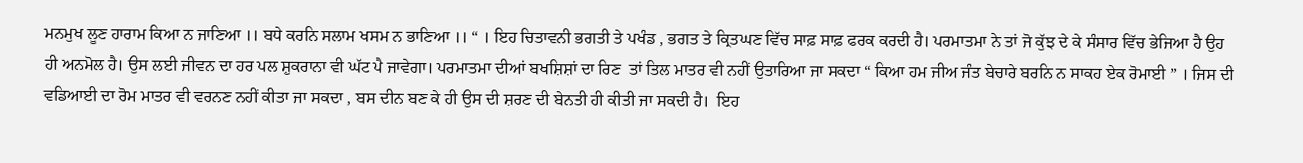ਮਨਮੁਖ ਲੂਣ ਹਾਰਾਮ ਕਿਆ ਨ ਜਾਣਿਆ ।। ਬਧੇ ਕਰਨਿ ਸਲਾਮ ਖਸਮ ਨ ਭਾਣਿਆ ।। “ । ਇਹ ਚਿਤਾਵਨੀ ਭਗਤੀ ਤੇ ਪਖੰਡ , ਭਗਤ ਤੇ ਕ੍ਰਿਤਘਣ ਵਿੱਚ ਸਾਫ਼ ਸਾਫ਼ ਫਰਕ ਕਰਦੀ ਹੈ। ਪਰਮਾਤਮਾ ਨੇ ਤਾਂ ਜੋ ਕੁੱਝ ਦੇ ਕੇ ਸੰਸਾਰ ਵਿੱਚ ਭੇਜਿਆ ਹੈ ਉਹ ਹੀ ਅਨਮੋਲ ਹੈ। ਉਸ ਲਈ ਜੀਵਨ ਦਾ ਹਰ ਪਲ ਸ਼ੁਕਰਾਨਾ ਵੀ ਘੱਟ ਪੈ ਜਾਵੇਗਾ। ਪਰਮਾਤਮਾ ਦੀਆਂ ਬਖਸ਼ਿਸ਼ਾਂ ਦਾ ਰਿਣ  ਤਾਂ ਤਿਲ ਮਾਤਰ ਵੀ ਨਹੀਂ ਉਤਾਰਿਆ ਜਾ ਸਕਦਾ “ ਕਿਆ ਹਮ ਜੀਅ ਜੰਤ ਬੇਚਾਰੇ ਬਰਨਿ ਨ ਸਾਕਹ ਏਕ ਰੋਮਾਈ ” । ਜਿਸ ਦੀ ਵਡਿਆਈ ਦਾ ਰੋਮ ਮਾਤਰ ਵੀ ਵਰਨਣ ਨਹੀਂ ਕੀਤਾ ਜਾ ਸਕਦਾ , ਬਸ ਦੀਨ ਬਣ ਕੇ ਹੀ ਉਸ ਦੀ ਸ਼ਰਣ ਦੀ ਬੇਨਤੀ ਹੀ ਕੀਤੀ ਜਾ ਸਕਦੀ ਹੈ।  ਇਹ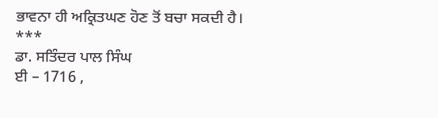ਭਾਵਨਾ ਹੀ ਅਕ੍ਰਿਤਘਣ ਹੋਣ ਤੋਂ ਬਚਾ ਸਕਦੀ ਹੈ।
***
ਡਾ. ਸਤਿੰਦਰ ਪਾਲ ਸਿੰਘ
ਈ – 1716 ,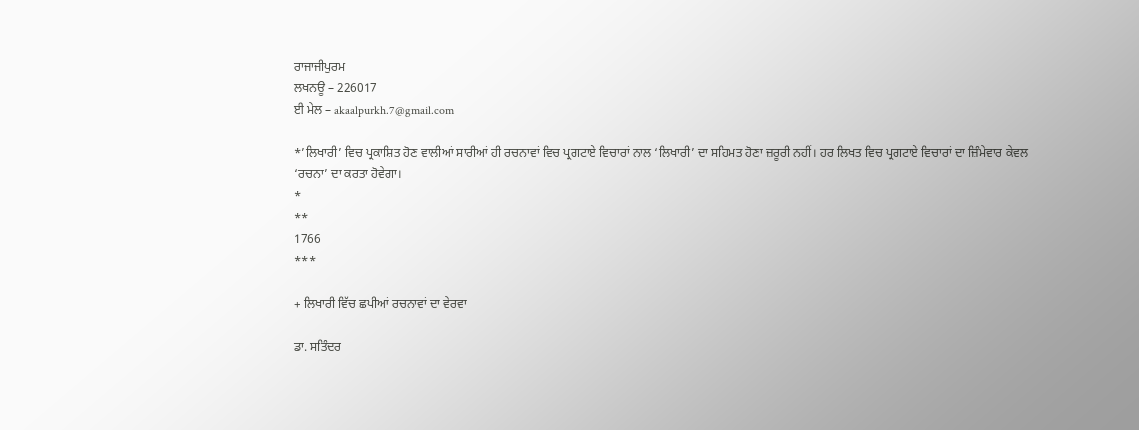ਰਾਜਾਜੀਪੁਰਮ
ਲਖਨਊ – 226017
ਈ ਮੇਲ – akaalpurkh.7@gmail.com

*’ਲਿਖਾਰੀ’ ਵਿਚ ਪ੍ਰਕਾਸ਼ਿਤ ਹੋਣ ਵਾਲੀਆਂ ਸਾਰੀਆਂ ਹੀ ਰਚਨਾਵਾਂ ਵਿਚ ਪ੍ਰਗਟਾਏ ਵਿਚਾਰਾਂ ਨਾਲ ‘ਲਿਖਾਰੀ’ ਦਾ ਸਹਿਮਤ ਹੋਣਾ ਜ਼ਰੂਰੀ ਨਹੀਂ। ਹਰ ਲਿਖਤ ਵਿਚ ਪ੍ਰਗਟਾਏ ਵਿਚਾਰਾਂ ਦਾ ਜ਼ਿੰਮੇਵਾਰ ਕੇਵਲ ‘ਰਚਨਾ’ ਦਾ ਕਰਤਾ ਹੋਵੇਗਾ।
*
**
1766
***

+ ਲਿਖਾਰੀ ਵਿੱਚ ਛਪੀਆਂ ਰਚਨਾਵਾਂ ਦਾ ਵੇਰਵਾ

ਡਾ. ਸਤਿੰਦਰ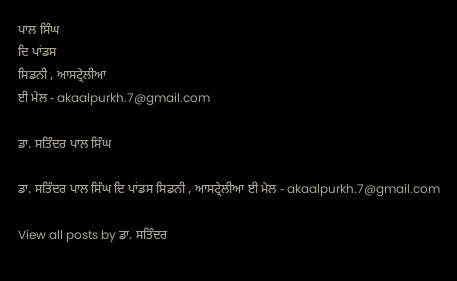ਪਾਲ ਸਿੰਘ
ਦਿ ਪਾਂਡਸ
ਸਿਡਨੀ , ਆਸਟ੍ਰੇਲੀਆ
ਈ ਮੇਲ - akaalpurkh.7@gmail.com

ਡਾ. ਸਤਿੰਦਰ ਪਾਲ ਸਿੰਘ

ਡਾ. ਸਤਿੰਦਰ ਪਾਲ ਸਿੰਘ ਦਿ ਪਾਂਡਸ ਸਿਡਨੀ , ਆਸਟ੍ਰੇਲੀਆ ਈ ਮੇਲ - akaalpurkh.7@gmail.com

View all posts by ਡਾ. ਸਤਿੰਦਰ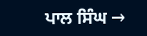ਪਾਲ ਸਿੰਘ →